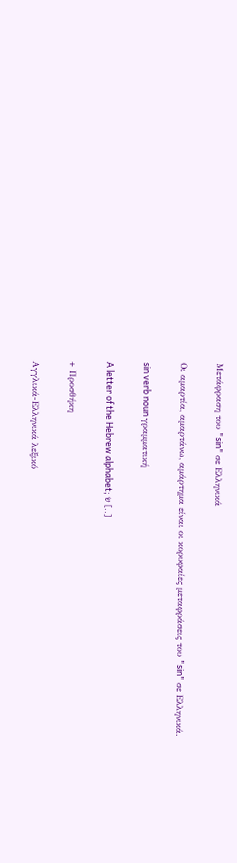Μετάφραση του "sin" σε Ελληνικά

Οι αμαρτία, αμαρτάνω, αμάρτημα είναι οι κορυφαίες μεταφράσεις του "sin" σε Ελληνικά.

sin verb noun γραμματική

A letter of the Hebrew alphabet; שׂ [..]

+ Προσθήκη

Αγγλικά-Ελληνικά λεξικό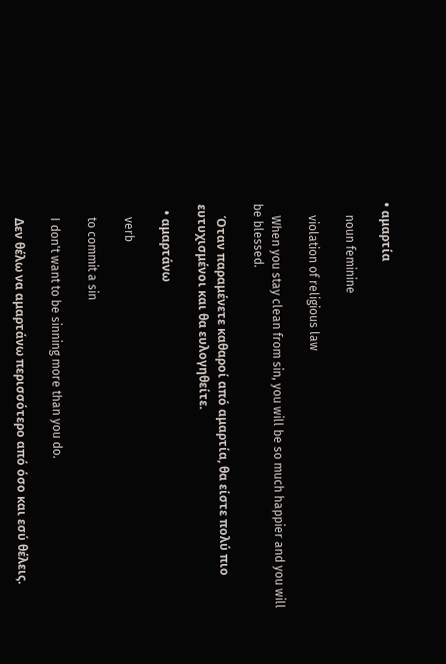• αμαρτία

    noun feminine

    violation of religious law

    When you stay clean from sin, you will be so much happier and you will be blessed.

    Όταν παραμένετε καθαροί από αμαρτία, θα είστε πολύ πιο ευτυχισμένοι και θα ευλογηθείτε.

  • αμαρτάνω

    verb

    to commit a sin

    I don't want to be sinning more than you do.

    Δεν θέλω να αμαρτάνω περισσότερο από όσο και εσύ θέλεις.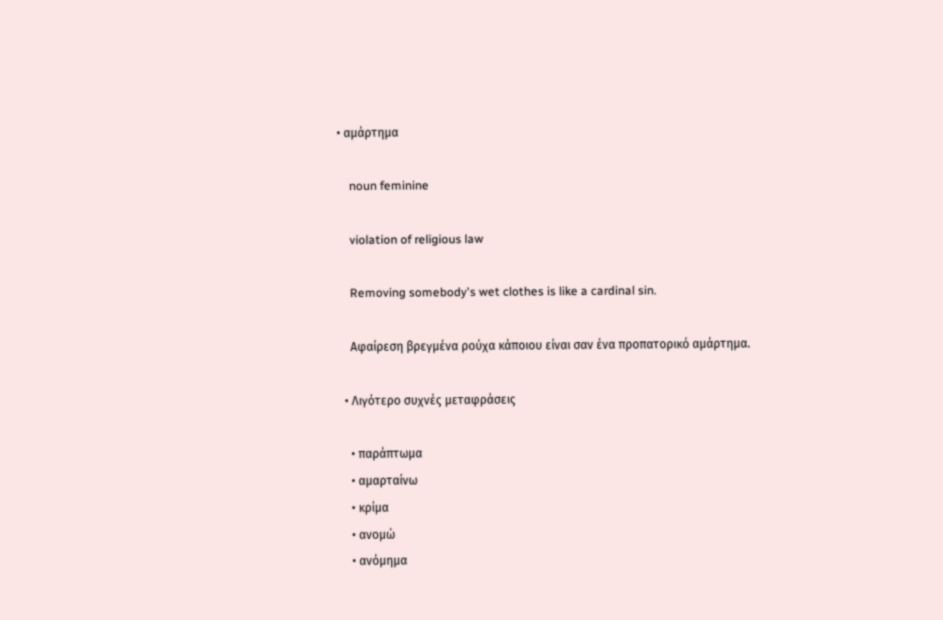• αμάρτημα

    noun feminine

    violation of religious law

    Removing somebody's wet clothes is like a cardinal sin.

    Αφαίρεση βρεγμένα ρούχα κάποιου είναι σαν ένα προπατορικό αμάρτημα.

  • Λιγότερο συχνές μεταφράσεις

    • παράπτωμα
    • αμαρταίνω
    • κρίμα
    • ανομώ
    • ανόμημα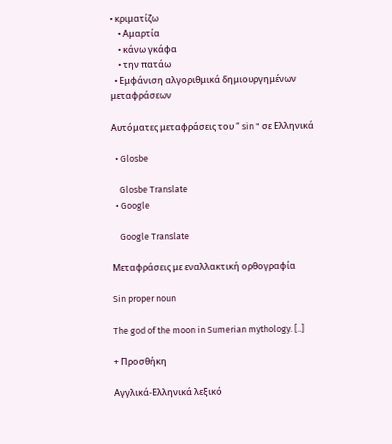• κριματίζω
    • Αμαρτία
    • κάνω γκάφα
    • την πατάω
  • Εμφάνιση αλγοριθμικά δημιουργημένων μεταφράσεων

Αυτόματες μεταφράσεις του " sin " σε Ελληνικά

  • Glosbe

    Glosbe Translate
  • Google

    Google Translate

Μεταφράσεις με εναλλακτική ορθογραφία

Sin proper noun

The god of the moon in Sumerian mythology. [..]

+ Προσθήκη

Αγγλικά-Ελληνικά λεξικό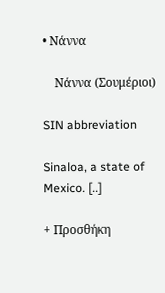• Νάννα

    Νάννα (Σουμέριοι)

SIN abbreviation

Sinaloa, a state of Mexico. [..]

+ Προσθήκη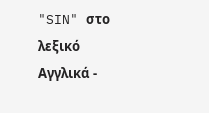"SIN" στο λεξικό Αγγλικά -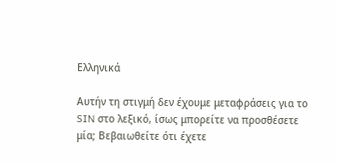Ελληνικά

Αυτήν τη στιγμή δεν έχουμε μεταφράσεις για το SIN στο λεξικό, ίσως μπορείτε να προσθέσετε μία; Βεβαιωθείτε ότι έχετε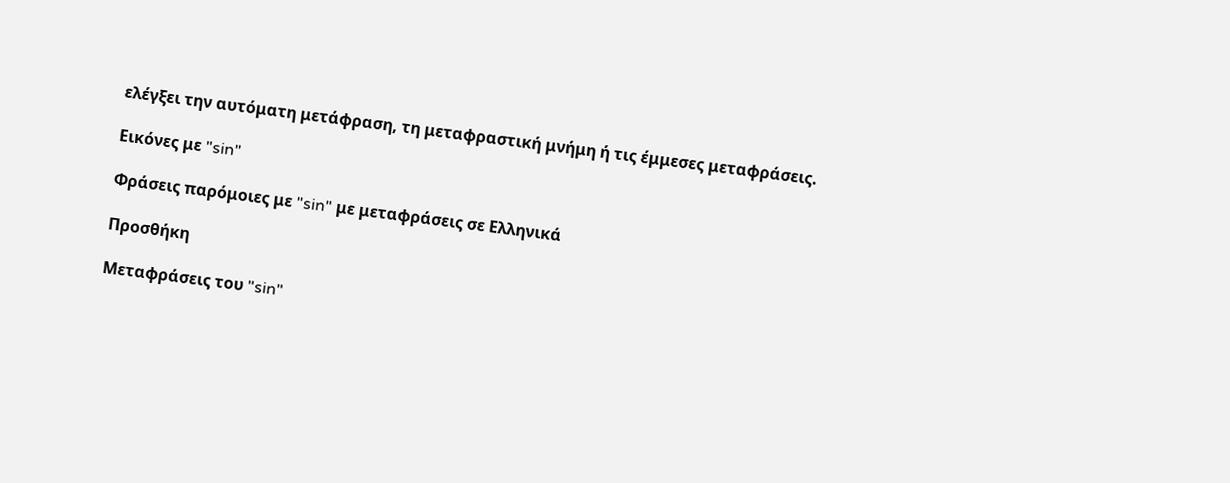ελέγξει την αυτόματη μετάφραση, τη μεταφραστική μνήμη ή τις έμμεσες μεταφράσεις.

Εικόνες με "sin"

Φράσεις παρόμοιες με "sin" με μεταφράσεις σε Ελληνικά

Προσθήκη

Μεταφράσεις του "sin"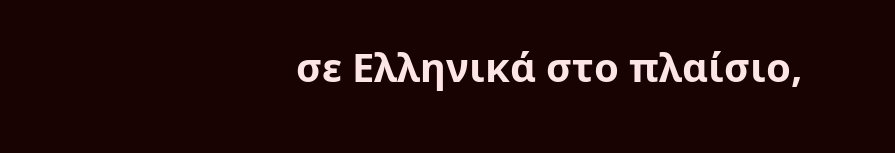σε Ελληνικά στο πλαίσιο,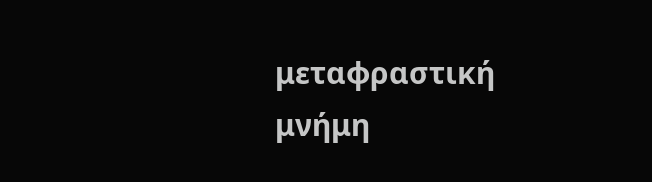μεταφραστική μνήμη